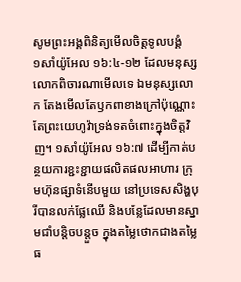សូមព្រះអង្គពិនិត្យមើលចិត្តទូលបង្គំ
១សាំយ៉ូអែល ១៦:៤-១២ ដែលមនុស្សលោកពិចារណាមើលទេ ឯមនុស្សលោក តែងមើលតែឫកពាខាងក្រៅប៉ុណ្ណោះ តែព្រះយេហូវ៉ាទ្រង់ទតចំពោះក្នុងចិត្តវិញ។ ១សាំយ៉ូអែល ១៦:៧ ដើម្បីកាត់បន្ថយការខ្ជះខ្ជាយផលិតផលអាហារ ក្រុមហ៊ុនផ្សាទំនើបមួយ នៅប្រទេសសិង្ហបុរីបានលក់ផ្លែឈើ និងបន្លែដែលមានស្នាមជាំបន្តិចបន្តួច ក្នុងតម្លៃថោកជាងតម្លៃធ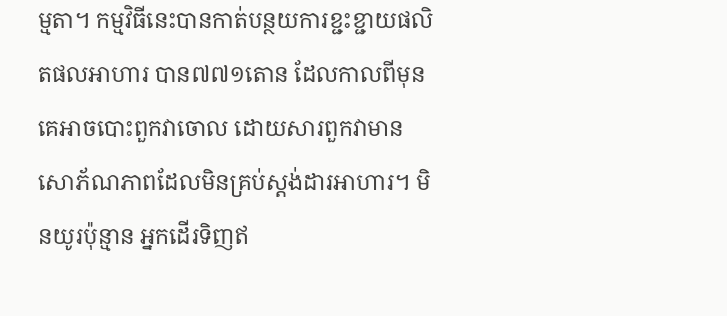ម្មតា។ កម្មវិធីនេះបានកាត់បន្ថយការខ្ជះខ្ជាយផលិតផលអាហារ បាន៧៧១តោន ដែលកាលពីមុន គេអាចបោះពួកវាចោល ដោយសារពួកវាមានសោភ័ណភាពដែលមិនគ្រប់ស្តង់ដារអាហារ។ មិនយូរប៉ុន្មាន អ្នកដើរទិញឥ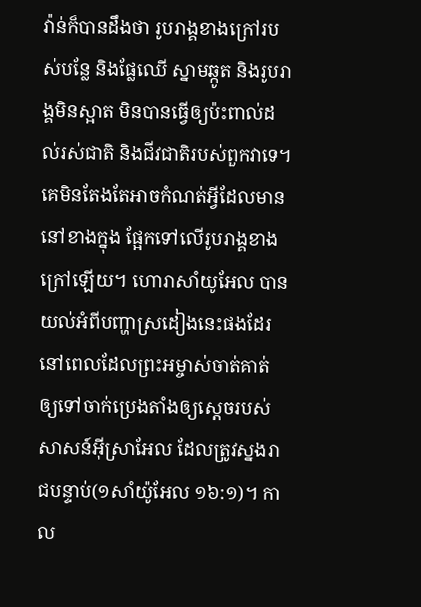វ៉ាន់ក៏បានដឹងថា រូបរាង្គខាងក្រៅរបស់បន្លែ និងផ្លែឈើ ស្នាមឆ្កូត និងរូបរាង្គមិនស្អាត មិនបានធ្វើឲ្យប៉ះពាល់ដល់រស់ជាតិ និងជីវជាតិរបស់ពួកវាទេ។ គេមិនតែងតែអាចកំណត់អ្វីដែលមាននៅខាងក្នុង ផ្អែកទៅលើរូបរាង្គខាងក្រៅឡើយ។ ហោរាសាំយូអែល បានយល់អំពីបញ្ហាស្រដៀងនេះផងដែរ នៅពេលដែលព្រះអម្ចាស់ចាត់គាត់ ឲ្យទៅចាក់ប្រេងតាំងឲ្យស្តេចរបស់សាសន៍អ៊ីស្រាអែល ដែលត្រូវស្នងរាជបន្ទាប់(១សាំយ៉ូអែល ១៦:១)។ កាល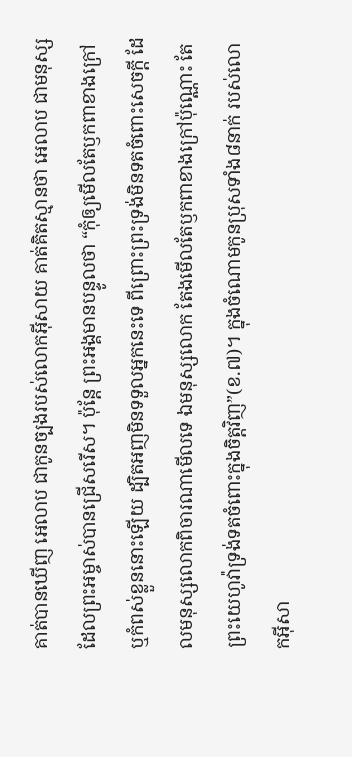គាត់បានឃើញ អេលាប ជាកូនច្បងរបស់លោកអ៊ីសាយ គាត់គិតស្មានថា អេលាប ជាមនុស្សដែលព្រះអម្ចាស់បានជ្រើសរើស។ ប៉ុន្តែ ព្រះអង្គមានបន្ទូលថា “កុំឲ្យមើលតែឫកពាខាងក្រៅ ឬកំពស់ខ្លួននោះឡើយ ដ្បិតអញមិនទទួលអ្នកនេះទេ ពីព្រោះព្រះទ្រង់មិនទតចំពោះសេចក្តី ដែលមនុស្សលោកពិចារណាមើលទេ ឯមនុស្សលោក តែងមើលតែឫកពាខាងក្រៅប៉ុណ្ណោះ តែព្រះយេហូវ៉ាទ្រង់ទតចំពោះក្នុងចិត្តវិញ”(ខ.៧)។ ក្នុងចំណោមកូនប្រុសទាំង៨នាក់ របស់លោកអ៊ីសា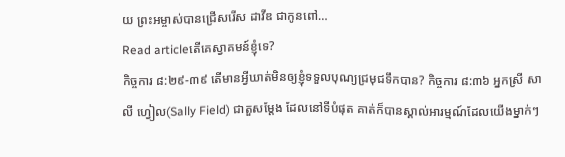យ ព្រះអម្ចាស់បានជ្រើសរើស ដាវីឌ ជាកូនពៅ…
Read articleតើគេស្វាគមន៍ខ្ញុំទេ?
កិច្ចការ ៨:២៩-៣៩ តើមានអ្វីឃាត់មិនឲ្យខ្ញុំទទួលបុណ្យជ្រមុជទឹកបាន? កិច្ចការ ៨:៣៦ អ្នកស្រី សាលី ហ្វៀល(Sally Field) ជាតួសម្ដែង ដែលនៅទីបំផុត គាត់ក៏បានស្គាល់អារម្មណ៍ដែលយើងម្នាក់ៗ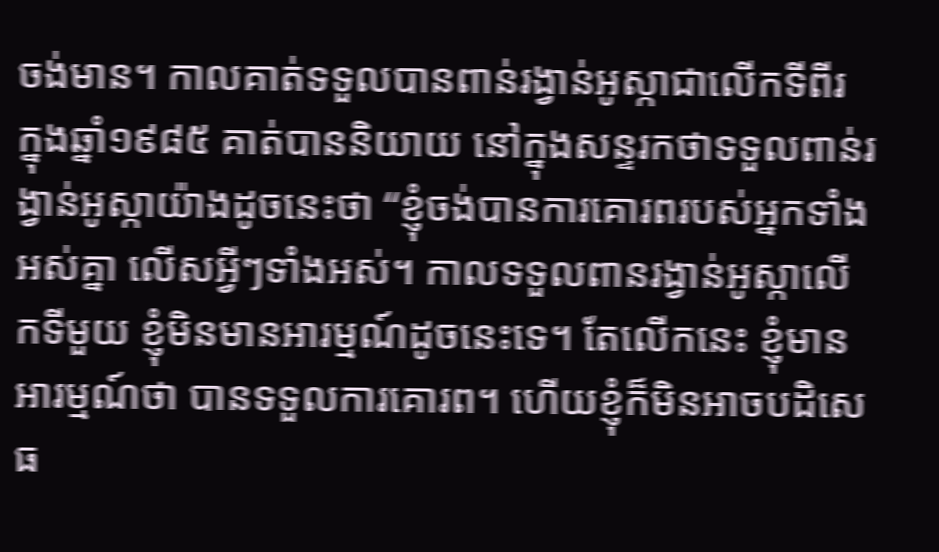ចង់មាន។ កាលគាត់ទទួលបានពាន់រង្វាន់អូស្កាជាលើកទីពីរ ក្នុងឆ្នាំ១៩៨៥ គាត់បាននិយាយ នៅក្នុងសន្ទរកថាទទួលពាន់រង្វាន់អូស្កាយ៉ាងដូចនេះថា “ខ្ញុំចង់បានការគោរពរបស់អ្នកទាំងអស់គ្នា លើសអ្វីៗទាំងអស់។ កាលទទួលពានរង្វាន់អូស្កាលើកទីមួយ ខ្ញុំមិនមានអារម្មណ៍ដូចនេះទេ។ តែលើកនេះ ខ្ញុំមានអារម្មណ៍ថា បានទទួលការគោរព។ ហើយខ្ញុំក៏មិនអាចបដិសេធ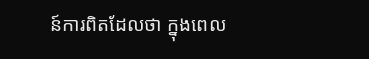ន៍ការពិតដែលថា ក្នុងពេល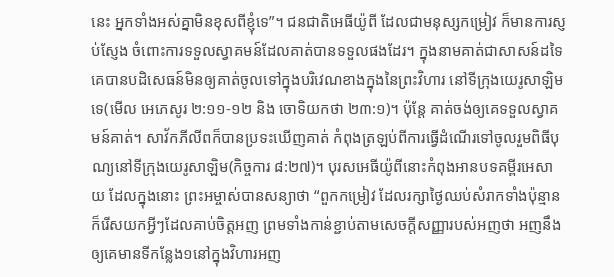នេះ អ្នកទាំងអស់គ្នាមិនខុសពីខ្ញុំទេ”។ ជនជាតិអេធីយ៉ូពី ដែលជាមនុស្សកម្រៀវ ក៏មានការស្ញប់ស្ញែង ចំពោះការទទួលស្វាគមន៍ដែលគាត់បានទទួលផងដែរ។ ក្នុងនាមគាត់ជាសាសន៍ដទៃ គេបានបដិសេធន៍មិនឲ្យគាត់ចូលទៅក្នុងបរិវេណខាងក្នុងនៃព្រះវិហារ នៅទីក្រុងយេរូសាឡិមទេ(មើល អេភេសូរ ២:១១-១២ និង ចោទិយកថា ២៣:១)។ ប៉ុន្តែ គាត់ចង់ឲ្យគេទទួលស្វាគមន៍គាត់។ សាវ័កភីលីពក៏បានប្រទះឃើញគាត់ កំពុងត្រឡប់ពីការធ្វើដំណើរទៅចូលរួមពិធីបុណ្យនៅទីក្រុងយេរូសាឡិម(កិច្ចការ ៨:២៧)។ បុរសអេធីយ៉ូពីនោះកំពុងអានបទគម្ពីរអេសាយ ដែលក្នុងនោះ ព្រះអម្ចាស់បានសន្យាថា “ពួកកម្រៀវ ដែលរក្សាថ្ងៃឈប់សំរាកទាំងប៉ុន្មាន ក៏រើសយកអ្វីៗដែលគាប់ចិត្តអញ ព្រមទាំងកាន់ខ្ជាប់តាមសេចក្តីសញ្ញារបស់អញថា អញនឹងឲ្យគេមានទីកន្លែង១នៅក្នុងវិហារអញ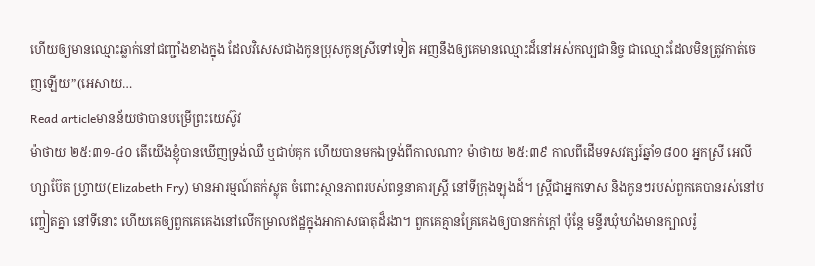ហើយឲ្យមានឈ្មោះឆ្លាក់នៅជញ្ជាំងខាងក្នុង ដែលវិសេសជាងកូនប្រុសកូនស្រីទៅទៀត អញនឹងឲ្យគេមានឈ្មោះដ៏នៅអស់កល្បជានិច្ច ជាឈ្មោះដែលមិនត្រូវកាត់ចេញឡើយ”(អេសាយ…
Read articleមានន័យថាបានបម្រើព្រះយេស៊ូវ
ម៉ាថាយ ២៥:៣១-៤០ តើយើងខ្ញុំបានឃើញទ្រង់ឈឺ ឬជាប់គុក ហើយបានមកឯទ្រង់ពីកាលណា? ម៉ាថាយ ២៥:៣៩ កាលពីដើមទសវត្សរ៍ឆ្នាំ១៨០០ អ្នកស្រី អេលីហ្សាប៊ែត ហ្វ្រាយ(Elizabeth Fry) មានអារម្មណ៍តក់ស្លុត ចំពោះស្ថានភាពរបស់ពន្ធនាគារស្ត្រី នៅទីក្រុងឡុងដ៍។ ស្ត្រីជាអ្នកទោស និងកូនៗរបស់ពួកគេបានរស់នៅបញ្ចៀតគ្នា នៅទីនោះ ហើយគេឲ្យពួកគេគេងនៅលើកម្រាលឥដ្ឋក្នុងអាកាសធាតុដ៏រងា។ ពួកគេគ្មានគ្រែគេងឲ្យបានកក់ក្តៅ ប៉ុន្តែ មន្ទីរឃុំឃាំងមានក្បាលរ៉ូ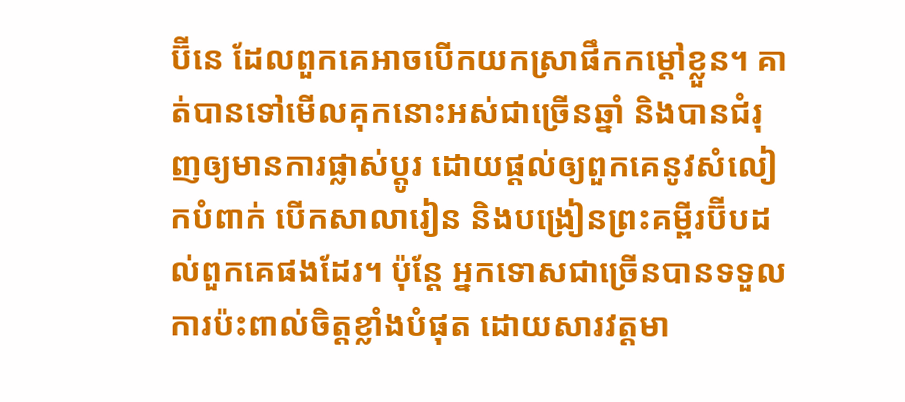ប៊ីនេ ដែលពួកគេអាចបើកយកស្រាផឹកកម្តៅខ្លួន។ គាត់បានទៅមើលគុកនោះអស់ជាច្រើនឆ្នាំ និងបានជំរុញឲ្យមានការផ្លាស់ប្តូរ ដោយផ្តល់ឲ្យពួកគេនូវសំលៀកបំពាក់ បើកសាលារៀន និងបង្រៀនព្រះគម្ពីរប៊ីបដល់ពួកគេផងដែរ។ ប៉ុន្តែ អ្នកទោសជាច្រើនបានទទួលការប៉ះពាល់ចិត្តខ្លាំងបំផុត ដោយសារវត្តមា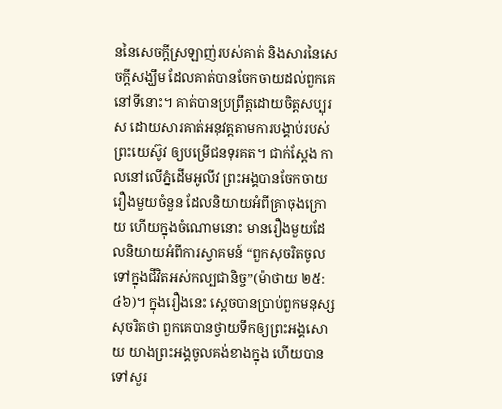ននៃសេចក្តីស្រឡាញ់របស់គាត់ និងសារនៃសេចក្តីសង្ឃឹម ដែលគាត់បានចែកចាយដល់ពួកគេនៅទីនោះ។ គាត់បានប្រព្រឹត្តដោយចិត្តសប្បុរស ដោយសារគាត់អនុវត្តតាមការបង្គាប់របស់ព្រះយេស៊ូវ ឲ្យបម្រើជនទុរគត។ ជាក់ស្តែង កាលនៅលើភ្នំដើមអូលីវ ព្រះអង្គបានចែកចាយរឿងមួយចំនួន ដែលនិយាយអំពីគ្រាចុងក្រោយ ហើយក្នុងចំណោមនោះ មានរឿងមួយដែលនិយាយអំពីការស្វាគមន៍ “ពួកសុចរិតចូលទៅក្នុងជីវិតអស់កល្បជានិច្ច”(ម៉ាថាយ ២៥:៤៦)។ ក្នុងរឿងនេះ ស្តេចបានប្រាប់ពួកមនុស្សសុចរិតថា ពួកគេបានថ្វាយទឹកឲ្យព្រះអង្គសោយ យាងព្រះអង្គចូលគង់ខាងក្នុង ហើយបានទៅសួរ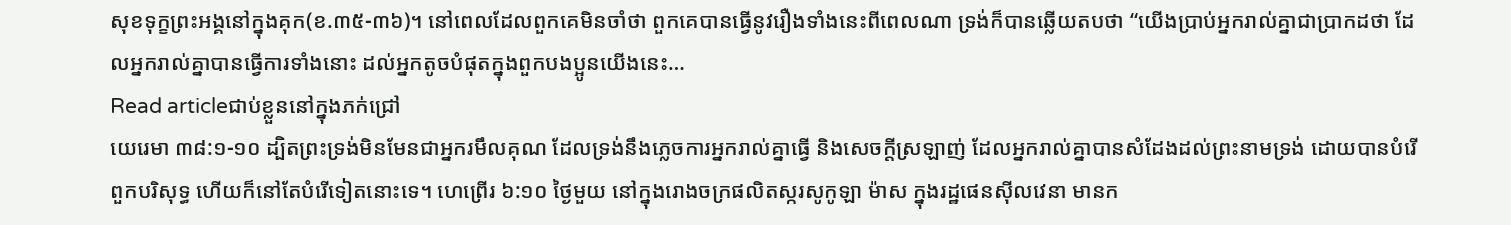សុខទុក្ខព្រះអង្គនៅក្នុងគុក(ខ.៣៥-៣៦)។ នៅពេលដែលពួកគេមិនចាំថា ពួកគេបានធ្វើនូវរឿងទាំងនេះពីពេលណា ទ្រង់ក៏បានឆ្លើយតបថា “យើងប្រាប់អ្នករាល់គ្នាជាប្រាកដថា ដែលអ្នករាល់គ្នាបានធ្វើការទាំងនោះ ដល់អ្នកតូចបំផុតក្នុងពួកបងប្អូនយើងនេះ…
Read articleជាប់ខ្លួននៅក្នុងភក់ជ្រៅ
យេរេមា ៣៨:១-១០ ដ្បិតព្រះទ្រង់មិនមែនជាអ្នករមឹលគុណ ដែលទ្រង់នឹងភ្លេចការអ្នករាល់គ្នាធ្វើ និងសេចក្តីស្រឡាញ់ ដែលអ្នករាល់គ្នាបានសំដែងដល់ព្រះនាមទ្រង់ ដោយបានបំរើពួកបរិសុទ្ធ ហើយក៏នៅតែបំរើទៀតនោះទេ។ ហេព្រើរ ៦:១០ ថ្ងៃមួយ នៅក្នុងរោងចក្រផលិតស្ករសូកូឡា ម៉ាស ក្នុងរដ្ឋផេនស៊ីលវេនា មានក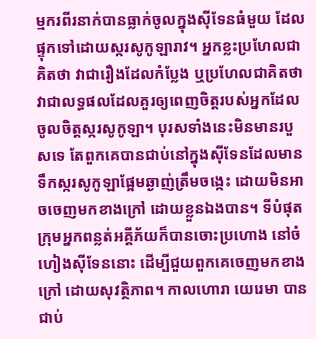ម្មករពីរនាក់បានធ្លាក់ចូលក្នុងស៊ីទែនធំមួយ ដែលផ្ទុកទៅដោយស្ករសូកូឡារាវ។ អ្នកខ្លះប្រហែលជាគិតថា វាជារឿងដែលកំប្លែង ឬប្រហែលជាគិតថា វាជាលទ្ធផលដែលគួរឲ្យពេញចិត្តរបស់អ្នកដែលចូលចិត្តស្ករសូកូឡា។ បុរសទាំងនេះមិនមានរបួសទេ តែពួកគេបានជាប់នៅក្នុងស៊ីទែនដែលមានទឹកស្ករសូកូឡាផ្អែមឆ្ងាញ់ត្រឹមចង្កេះ ដោយមិនអាចចេញមកខាងក្រៅ ដោយខ្លួនឯងបាន។ ទីបំផុត ក្រុមអ្នកពន្លត់អគ្គីភ័យក៏បានចោះប្រហោង នៅចំហៀងស៊ីទែននោះ ដើម្បីជួយពួកគេចេញមកខាងក្រៅ ដោយសុវត្ថិភាព។ កាលហោរា យេរេមា បានជាប់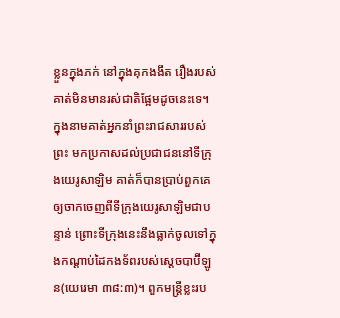ខ្លួនក្នុងភក់ នៅក្នុងគុកងងឹត រឿងរបស់គាត់មិនមានរស់ជាតិផ្អែមដូចនេះទេ។ ក្នុងនាមគាត់អ្នកនាំព្រះរាជសាររបស់ព្រះ មកប្រកាសដល់ប្រជាជននៅទីក្រុងយេរូសាឡិម គាត់ក៏បានប្រាប់ពួកគេ ឲ្យចាកចេញពីទីក្រុងយេរូសាឡិមជាបន្ទាន់ ព្រោះទីក្រុងនេះនឹងធ្លាក់ចូលទៅក្នុងកណ្តាប់ដៃកងទ័ពរបស់ស្តេចបាប៊ីឡូន(យេរេមា ៣៨:៣)។ ពួកមន្ត្រីខ្លះរប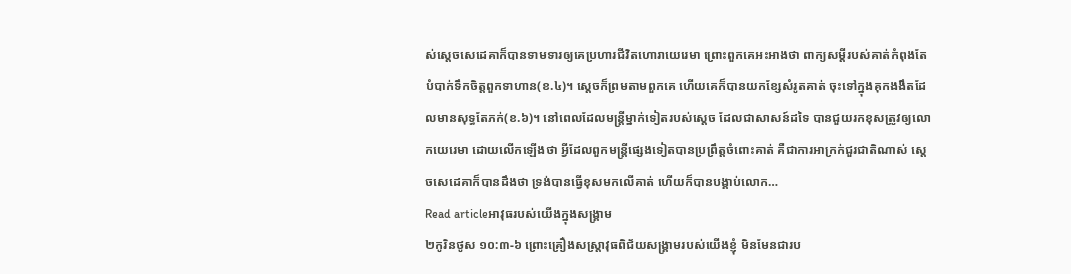ស់ស្តេចសេដេគាក៏បានទាមទារឲ្យគេប្រហារជីវិតហោរាយេរេមា ព្រោះពួកគេអះអាងថា ពាក្យសម្ដីរបស់គាត់កំពុងតែបំបាក់ទឹកចិត្តពួកទាហាន(ខ.៤)។ ស្តេចក៏ព្រមតាមពួកគេ ហើយគេក៏បានយកខ្សែសំរូតគាត់ ចុះទៅក្នុងគុកងងឹតដែលមានសុទ្ធតែភក់(ខ.៦)។ នៅពេលដែលមន្រ្តីម្នាក់ទៀតរបស់ស្តេច ដែលជាសាសន៍ដទៃ បានជួយរកខុសត្រូវឲ្យលោកយេរេមា ដោយលើកឡើងថា អ្វីដែលពួកមន្រ្តីផ្សេងទៀតបានប្រព្រឹត្តចំពោះគាត់ គឺជាការអាក្រក់ជួរជាតិណាស់ ស្តេចសេដេគាក៏បានដឹងថា ទ្រង់បានធ្វើខុសមកលើគាត់ ហើយក៏បានបង្គាប់លោក…
Read articleអាវុធរបស់យើងក្នុងសង្គ្រាម
២កូរិនថូស ១០:៣-៦ ព្រោះគ្រឿងសស្ត្រាវុធពិជ័យសង្គ្រាមរបស់យើងខ្ញុំ មិនមែនជារប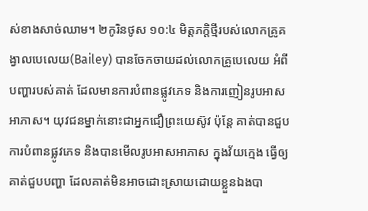ស់ខាងសាច់ឈាម។ ២កូរិនថូស ១០:៤ មិត្តភក្តិថ្មីរបស់លោកគ្រូគង្វាលបេលេយ(Bailey) បានចែកចាយដល់លោកគ្រូបេលេយ អំពីបញ្ហារបស់គាត់ ដែលមានការបំពានផ្លូវភេទ និងការញៀនរូបអាសអាភាស។ យុវជនម្នាក់នោះជាអ្នកជឿព្រះយេស៊ូវ ប៉ុន្តែ គាត់បានជួបការបំពានផ្លូវភេទ និងបានមើលរូបអាសអាភាស ក្នុងវ័យក្មេង ធ្វើឲ្យគាត់ជួបបញ្ហា ដែលគាត់មិនអាចដោះស្រាយដោយខ្លួនឯងបា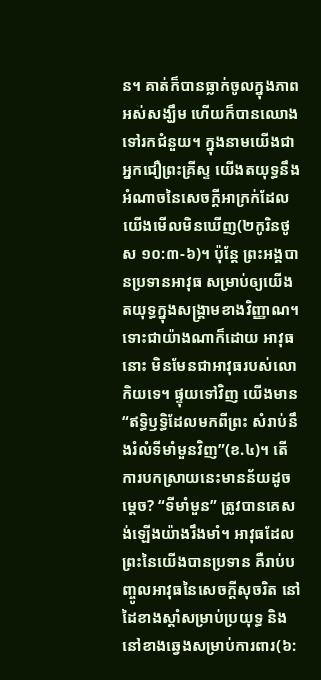ន។ គាត់ក៏បានធ្លាក់ចូលក្នុងភាពអស់សង្ឃឹម ហើយក៏បានឈោងទៅរកជំនួយ។ ក្នុងនាមយើងជាអ្នកជឿព្រះគ្រីស្ទ យើងតយុទ្ធនឹងអំណាចនៃសេចក្តីអាក្រក់ដែលយើងមើលមិនឃើញ(២កូរិនថូស ១០:៣-៦)។ ប៉ុន្តែ ព្រះអង្គបានប្រទានអាវុធ សម្រាប់ឲ្យយើងតយុទ្ធក្នុងសង្គ្រាមខាងវិញ្ញាណ។ ទោះជាយ៉ាងណាក៏ដោយ អាវុធនោះ មិនមែនជាអាវុធរបស់លោកិយទេ។ ផ្ទុយទៅវិញ យើងមាន “ឥទ្ធិឫទ្ធិដែលមកពីព្រះ សំរាប់នឹងរំលំទីមាំមួនវិញ”(ខ.៤)។ តើការបកស្រាយនេះមានន័យដូចម្តេច? “ទីមាំមួន” ត្រូវបានគេសង់ឡើងយ៉ាងរឹងមាំ។ អាវុធដែលព្រះនៃយើងបានប្រទាន គឺរាប់បញ្ចូលអាវុធនៃសេចក្តីសុចរិត នៅដៃខាងស្តាំសម្រាប់ប្រយុទ្ធ និងនៅខាងឆ្វេងសម្រាប់ការពារ(៦: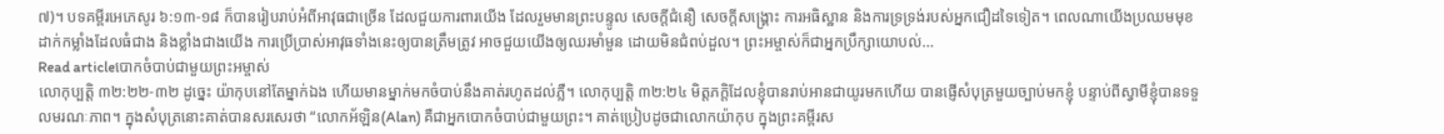៧)។ បទគម្ពីរអេភេសូរ ៦:១៣-១៨ ក៏បានរៀបរាប់អំពីអាវុធជាច្រើន ដែលជួយការពារយើង ដែលរួមមានព្រះបន្ទូល សេចក្តីជំនឿ សេចក្តីសង្គ្រោះ ការអធិស្ឋាន និងការទ្រទ្រង់របស់អ្នកជឿដទៃទៀត។ ពេលណាយើងប្រឈមមុខដាក់កម្លាំងដែលធំជាង និងខ្លាំងជាងយើង ការប្រើប្រាស់អាវុធទាំងនេះឲ្យបានត្រឹមត្រូវ អាចជួយយើងឲ្យឈរមាំមួន ដោយមិនជំពប់ដួល។ ព្រះអម្ចាស់ក៏ជាអ្នកប្រឹក្សាយោបល់…
Read articleបោកចំបាប់ជាមួយព្រះអម្ចាស់
លោកុប្បត្តិ ៣២:២២-៣២ ដូច្នេះ យ៉ាកុបនៅតែម្នាក់ឯង ហើយមានម្នាក់មកចំបាប់នឹងគាត់រហូតដល់ភ្លឺ។ លោកុប្បត្តិ ៣២:២៤ មិត្តភក្តិដែលខ្ញុំបានរាប់អានជាយូរមកហើយ បានផ្ញើសំបុត្រមួយច្បាប់មកខ្ញុំ បន្ទាប់ពីស្វាមីខ្ញុំបានទទួលមរណៈភាព។ ក្នុងសំបុត្រនោះគាត់បានសរសេរថា “លោកអ័ឡិន(Alan) គឺជាអ្នកបោកចំបាប់ជាមួយព្រះ។ គាត់ប្រៀបដូចជាលោកយ៉ាកុប ក្នុងព្រះគម្ពីរស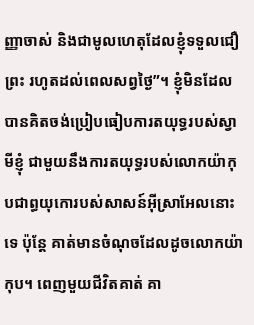ញ្ញាចាស់ និងជាមូលហេតុដែលខ្ញុំទទួលជឿព្រះ រហូតដល់ពេលសព្វថ្ងៃ”។ ខ្ញុំមិនដែលបានគិតចង់ប្រៀបធៀបការតយុទ្ធរបស់ស្វាមីខ្ញុំ ជាមួយនឹងការតយុទ្ធរបស់លោកយ៉ាកុបជាព្ធយុកោរបស់សាសន៍អ៊ីស្រាអែលនោះទេ ប៉ុន្តែ គាត់មានចំណុចដែលដូចលោកយ៉ាកុប។ ពេញមួយជីវិតគាត់ គា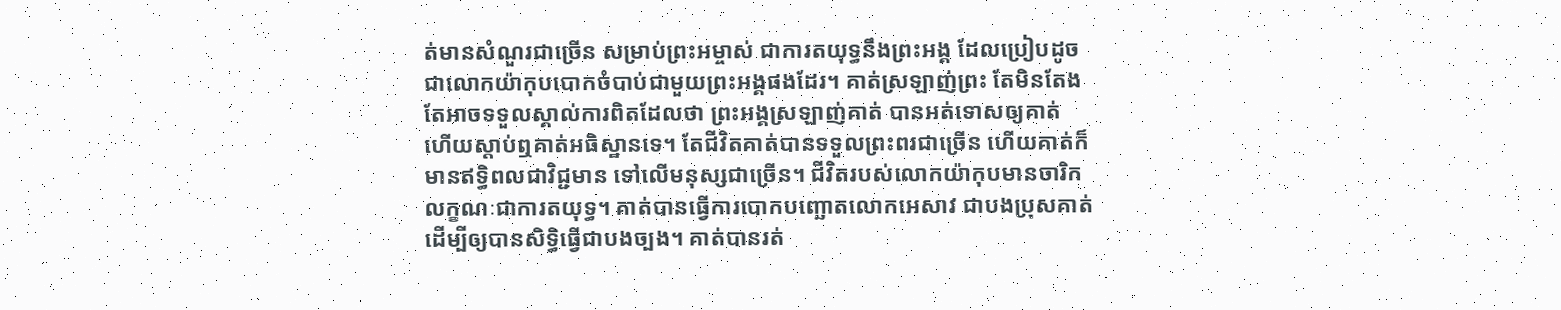ត់មានសំណួរជាច្រើន សម្រាប់ព្រះអម្ចាស់ ជាការតយុទ្ធនឹងព្រះអង្គ ដែលប្រៀបដូចជាលោកយ៉ាកុបបោកចំបាប់ជាមួយព្រះអង្គផងដែរ។ គាត់ស្រឡាញ់ព្រះ តែមិនតែងតែអាចទទួលស្គាល់ការពិតដែលថា ព្រះអង្គស្រឡាញ់គាត់ បានអត់ទោសឲ្យគាត់ ហើយស្តាប់ឮគាត់អធិស្ឋានទេ។ តែជីវិតគាត់បានទទួលព្រះពរជាច្រើន ហើយគាត់ក៏មានឥទ្ធិពលជាវិជ្ជមាន ទៅលើមនុស្សជាច្រើន។ ជីវិតរបស់លោកយ៉ាកុបមានចារិកលក្ខណៈជាការតយុទ្ធ។ គាត់បានធ្វើការបោកបញ្ឆោតលោកអេសាវ ជាបងប្រុសគាត់ ដើម្បីឲ្យបានសិទ្ធិធ្វើជាបងច្បង។ គាត់បានរត់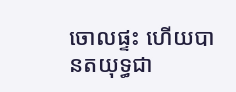ចោលផ្ទះ ហើយបានតយុទ្ធជា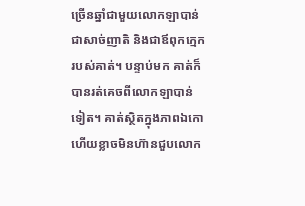ច្រើនឆ្នាំជាមួយលោកឡាបាន់ ជាសាច់ញាតិ និងជាឪពុកក្មេករបស់គាត់។ បន្ទាប់មក គាត់ក៏បានរត់គេចពីលោកឡាបាន់ទៀត។ គាត់ស្ថិតក្នុងភាពឯកោ ហើយខ្លាចមិនហ៊ានជួបលោក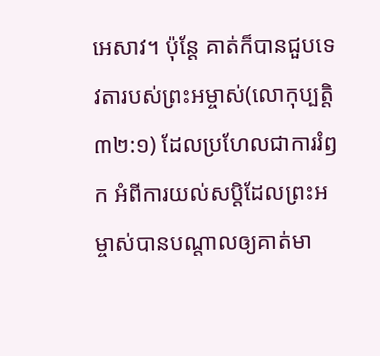អេសាវ។ ប៉ុន្តែ គាត់ក៏បានជួបទេវតារបស់ព្រះអម្ចាស់(លោកុប្បត្តិ ៣២:១) ដែលប្រហែលជាការរំឭក អំពីការយល់សប្តិដែលព្រះអម្ចាស់បានបណ្តាលឲ្យគាត់មា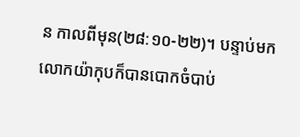ន កាលពីមុន(២៨:១០-២២)។ បន្ទាប់មក លោកយ៉ាកុបក៏បានបោកចំបាប់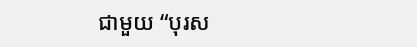ជាមួយ “បុរស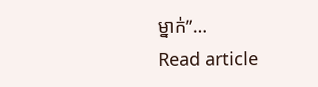ម្នាក់”…
Read article